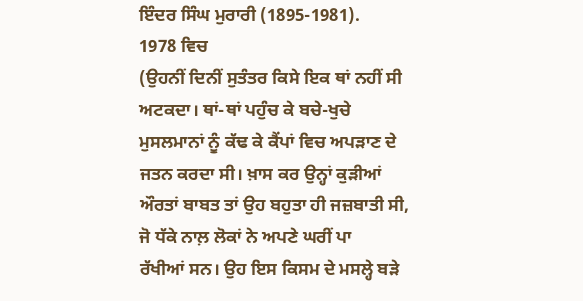ਇੰਦਰ ਸਿੰਘ ਮੁਰਾਰੀ (1895-1981).
1978 ਵਿਚ
(ਉਹਨੀਂ ਦਿਨੀਂ ਸੁਤੰਤਰ ਕਿਸੇ ਇਕ ਥਾਂ ਨਹੀਂ ਸੀ ਅਟਕਦਾ। ਥਾਂ-ਥਾਂ ਪਹੁੰਚ ਕੇ ਬਚੇ-ਖੁਚੇ
ਮੁਸਲਮਾਨਾਂ ਨੂੰ ਕੱਢ ਕੇ ਕੈਂਪਾਂ ਵਿਚ ਅਪੜਾਣ ਦੇ ਜਤਨ ਕਰਦਾ ਸੀ। ਖ਼ਾਸ ਕਰ ਉਨ੍ਹਾਂ ਕੁੜੀਆਂ
ਔਰਤਾਂ ਬਾਬਤ ਤਾਂ ਉਹ ਬਹੁਤਾ ਹੀ ਜਜ਼ਬਾਤੀ ਸੀ, ਜੋ ਧੱਕੇ ਨਾਲ਼ ਲੋਕਾਂ ਨੇ ਅਪਣੇ ਘਰੀਂ ਪਾ
ਰੱਖੀਆਂ ਸਨ। ਉਹ ਇਸ ਕਿਸਮ ਦੇ ਮਸਲ੍ਹੇ ਬੜੇ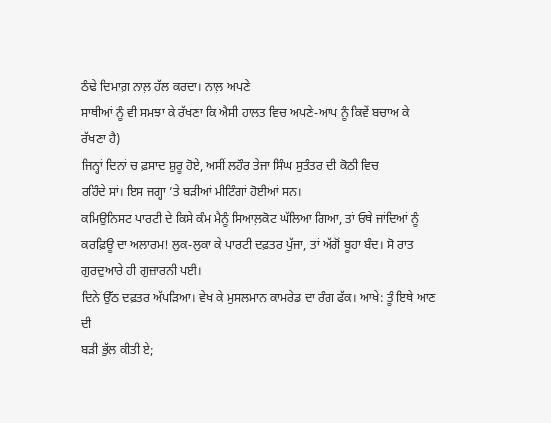ਠੰਢੇ ਦਿਮਾਗ਼ ਨਾਲ਼ ਹੱਲ ਕਰਦਾ। ਨਾਲ਼ ਅਪਣੇ
ਸਾਥੀਆਂ ਨੂੰ ਵੀ ਸਮਝਾ ਕੇ ਰੱਖਣਾ ਕਿ ਐਸੀ ਹਾਲਤ ਵਿਚ ਅਪਣੇ-ਆਪ ਨੂੰ ਕਿਵੇਂ ਬਚਾਅ ਕੇ
ਰੱਖਣਾ ਹੈ)
ਜਿਨ੍ਹਾਂ ਦਿਨਾਂ ਚ ਫ਼ਸਾਦ ਸ਼ੁਰੂ ਹੋਏ, ਅਸੀਂ ਲਹੌਰ ਤੇਜਾ ਸਿੰਘ ਸੁਤੰਤਰ ਦੀ ਕੋਠੀ ਵਿਚ
ਰਹਿੰਦੇ ਸਾਂ। ਇਸ ਜਗ੍ਹਾ ’ਤੇ ਬੜੀਆਂ ਮੀਟਿੰਗਾਂ ਹੋਈਆਂ ਸਨ।
ਕਮਿਉਨਿਸਟ ਪਾਰਟੀ ਦੇ ਕਿਸੇ ਕੰਮ ਮੈਨੂੰ ਸਿਆਲ਼ਕੋਟ ਘੱਲਿਆ ਗਿਆ, ਤਾਂ ਓਥੇ ਜਾਂਦਿਆਂ ਨੂੰ
ਕਰਫ਼ਿਊ ਦਾ ਅਲਾਰਮ! ਲੁਕ-ਲੁਕਾ ਕੇ ਪਾਰਟੀ ਦਫ਼ਤਰ ਪੁੱਜਾ, ਤਾਂ ਅੱਗੋਂ ਬੂਹਾ ਬੰਦ। ਸੋ ਰਾਤ
ਗੁਰਦੁਆਰੇ ਹੀ ਗੁਜ਼ਾਰਨੀ ਪਈ।
ਦਿਨੇ ਉੱਠ ਦਫ਼ਤਰ ਅੱਪੜਿਆ। ਵੇਖ ਕੇ ਮੁਸਲਮਾਨ ਕਾਮਰੇਡ ਦਾ ਰੰਗ ਫੱਕ। ਆਖੇ: ਤੂੰ ਇਥੇ ਆਣ ਦੀ
ਬੜੀ ਭੁੱਲ ਕੀਤੀ ਏ;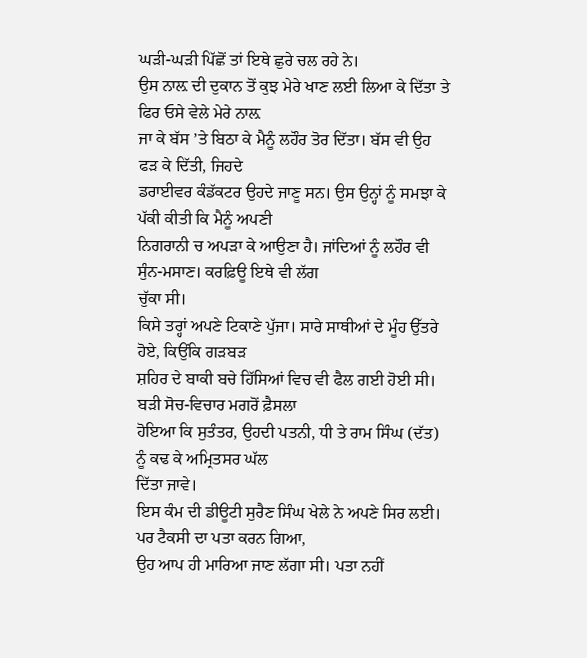ਘੜੀ-ਘੜੀ ਪਿੱਛੋਂ ਤਾਂ ਇਥੇ ਛੁਰੇ ਚਲ ਰਹੇ ਨੇ।
ਉਸ ਨਾਲ਼ ਦੀ ਦੁਕਾਨ ਤੋਂ ਕੁਝ ਮੇਰੇ ਖਾਣ ਲਈ ਲਿਆ ਕੇ ਦਿੱਤਾ ਤੇ ਫਿਰ ਓਸੇ ਵੇਲੇ ਮੇਰੇ ਨਾਲ਼
ਜਾ ਕੇ ਬੱਸ ’ਤੇ ਬਿਠਾ ਕੇ ਮੈਨੂੰ ਲਹੌਰ ਤੋਰ ਦਿੱਤਾ। ਬੱਸ ਵੀ ਉਹ ਫੜ ਕੇ ਦਿੱਤੀ, ਜਿਹਦੇ
ਡਰਾਈਵਰ ਕੰਡੱਕਟਰ ਉਹਦੇ ਜਾਣੂ ਸਨ। ਉਸ ਉਨ੍ਹਾਂ ਨੂੰ ਸਮਝਾ ਕੇ ਪੱਕੀ ਕੀਤੀ ਕਿ ਮੈਨੂੰ ਅਪਣੀ
ਨਿਗਰਾਨੀ ਚ ਅਪੜਾ ਕੇ ਆਉਣਾ ਹੈ। ਜਾਂਦਿਆਂ ਨੂੰ ਲਹੌਰ ਵੀ ਸੁੰਨ-ਮਸਾਣ। ਕਰਫ਼ਿਊ ਇਥੇ ਵੀ ਲੱਗ
ਚੁੱਕਾ ਸੀ।
ਕਿਸੇ ਤਰ੍ਹਾਂ ਅਪਣੇ ਟਿਕਾਣੇ ਪੁੱਜਾ। ਸਾਰੇ ਸਾਥੀਆਂ ਦੇ ਮੂੰਹ ਉੱਤਰੇ ਹੋਏ, ਕਿਉਂਕਿ ਗੜਬੜ
ਸ਼ਹਿਰ ਦੇ ਬਾਕੀ ਬਚੇ ਹਿੱਸਿਆਂ ਵਿਚ ਵੀ ਫੈਲ ਗਈ ਹੋਈ ਸੀ। ਬੜੀ ਸੋਚ-ਵਿਚਾਰ ਮਗਰੋਂ ਫ਼ੈਸਲਾ
ਹੋਇਆ ਕਿ ਸੁਤੰਤਰ, ਉਹਦੀ ਪਤਨੀ, ਧੀ ਤੇ ਰਾਮ ਸਿੰਘ (ਦੱਤ) ਨੂੰ ਕਢ ਕੇ ਅਮ੍ਰਿਤਸਰ ਘੱਲ
ਦਿੱਤਾ ਜਾਵੇ।
ਇਸ ਕੰਮ ਦੀ ਡੀਊਟੀ ਸੁਰੈਣ ਸਿੰਘ ਖੇਲੇ ਨੇ ਅਪਣੇ ਸਿਰ ਲਈ। ਪਰ ਟੈਕਸੀ ਦਾ ਪਤਾ ਕਰਨ ਗਿਆ,
ਉਹ ਆਪ ਹੀ ਮਾਰਿਆ ਜਾਣ ਲੱਗਾ ਸੀ। ਪਤਾ ਨਹੀਂ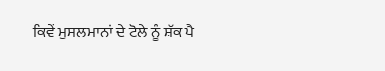ਕਿਵੇਂ ਮੁਸਲਮਾਨਾਂ ਦੇ ਟੋਲੇ ਨੂੰ ਸ਼ੱਕ ਪੈ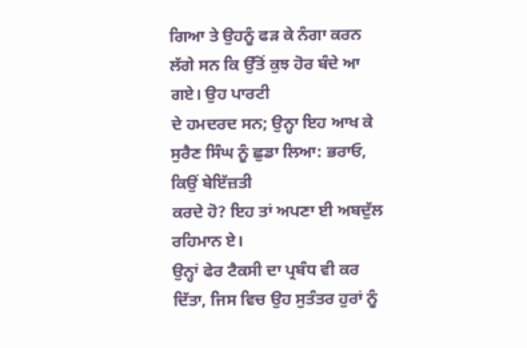ਗਿਆ ਤੇ ਉਹਨੂੰ ਫੜ ਕੇ ਨੰਗਾ ਕਰਨ ਲੱਗੇ ਸਨ ਕਿ ਉੱਤੋਂ ਕੁਝ ਹੋਰ ਬੰਦੇ ਆ ਗਏ। ਉਹ ਪਾਰਟੀ
ਦੇ ਹਮਦਰਦ ਸਨ; ਉਨ੍ਹਾ ਇਹ ਆਖ ਕੇ ਸੁਰੈਣ ਸਿੰਘ ਨੂੰ ਛੁਡਾ ਲਿਆ: ਭਰਾਓ, ਕਿਉਂ ਬੇਇੱਜ਼ਤੀ
ਕਰਦੇ ਹੋ? ਇਹ ਤਾਂ ਅਪਣਾ ਈ ਅਬਦੁੱਲ ਰਹਿਮਾਨ ਏ।
ਉਨ੍ਹਾਂ ਫੇਰ ਟੈਕਸੀ ਦਾ ਪ੍ਰਬੰਧ ਵੀ ਕਰ ਦਿੱਤਾ, ਜਿਸ ਵਿਚ ਉਹ ਸੁਤੰਤਰ ਹੁਰਾਂ ਨੂੰ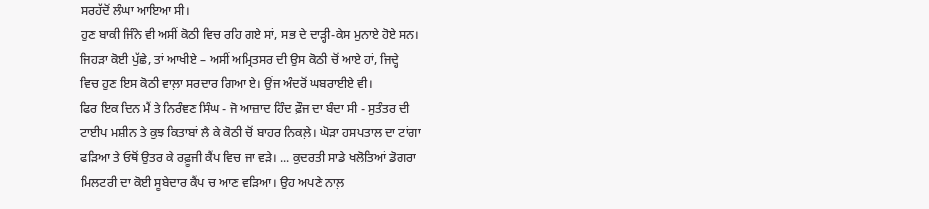ਸਰਹੱਦੋਂ ਲੰਘਾ ਆਇਆ ਸੀ।
ਹੁਣ ਬਾਕੀ ਜਿੰਨੇ ਵੀ ਅਸੀਂ ਕੋਠੀ ਵਿਚ ਰਹਿ ਗਏ ਸਾਂ, ਸਭ ਦੇ ਦਾੜ੍ਹੀ-ਕੇਸ ਮੁਨਾਏ ਹੋਏ ਸਨ।
ਜਿਹੜਾ ਕੋਈ ਪੁੱਛੇ, ਤਾਂ ਆਖੀਏ – ਅਸੀਂ ਅਮ੍ਰਿਤਸਰ ਦੀ ਉਸ ਕੋਠੀ ਚੋਂ ਆਏ ਹਾਂ, ਜਿਦ੍ਹੇ
ਵਿਚ ਹੁਣ ਇਸ ਕੋਠੀ ਵਾਲ਼ਾ ਸਰਦਾਰ ਗਿਆ ਏ। ਉਂਜ ਅੰਦਰੋਂ ਘਬਰਾਈਏ ਵੀ।
ਫਿਰ ਇਕ ਦਿਨ ਮੈਂ ਤੇ ਨਿਰੰਞਣ ਸਿੰਘ - ਜੋ ਆਜ਼ਾਦ ਹਿੰਦ ਫ਼ੌਜ ਦਾ ਬੰਦਾ ਸੀ - ਸੁਤੰਤਰ ਦੀ
ਟਾਈਪ ਮਸ਼ੀਨ ਤੇ ਕੁਝ ਕਿਤਾਬਾਂ ਲੈ ਕੇ ਕੋਠੀ ਚੋਂ ਬਾਹਰ ਨਿਕਲ਼ੇ। ਘੋੜਾ ਹਸਪਤਾਲ ਦਾ ਟਾਂਗਾ
ਫੜਿਆ ਤੇ ਓਥੋਂ ਉਤਰ ਕੇ ਰਫ਼ੂਜੀ ਕੈਂਪ ਵਿਚ ਜਾ ਵੜੇ। ... ਕੁਦਰਤੀ ਸਾਡੇ ਖਲੋਤਿਆਂ ਡੋਗਰਾ
ਮਿਲਟਰੀ ਦਾ ਕੋਈ ਸੂਬੇਦਾਰ ਕੈਂਪ ਚ ਆਣ ਵੜਿਆ। ਉਹ ਅਪਣੇ ਨਾਲ਼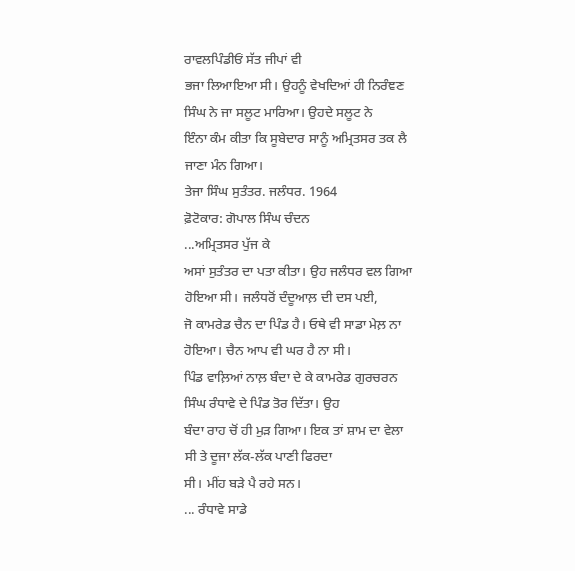ਰਾਵਲਪਿੰਡੀਓਂ ਸੱਤ ਜੀਪਾਂ ਵੀ
ਭਜਾ ਲਿਆਇਆ ਸੀ। ਉਹਨੂੰ ਵੇਖਦਿਆਂ ਹੀ ਨਿਰੰਞਣ ਸਿੰਘ ਨੇ ਜਾ ਸਲੂਟ ਮਾਰਿਆ। ਉਹਦੇ ਸਲੂਟ ਨੇ
ਇੰਨਾ ਕੰਮ ਕੀਤਾ ਕਿ ਸੂਬੇਦਾਰ ਸਾਨੂੰ ਅਮ੍ਰਿਤਸਰ ਤਕ ਲੈ ਜਾਣਾ ਮੰਨ ਗਿਆ।
ਤੇਜਾ ਸਿੰਘ ਸੁਤੰਤਰ. ਜਲੰਧਰ. 1964
ਫ਼ੋਟੋਕਾਰ: ਗੋਪਾਲ ਸਿੰਘ ਚੰਦਨ
...ਅਮ੍ਰਿਤਸਰ ਪੁੱਜ ਕੇ
ਅਸਾਂ ਸੁਤੰਤਰ ਦਾ ਪਤਾ ਕੀਤਾ। ਉਹ ਜਲੰਧਰ ਵਲ ਗਿਆ ਹੋਇਆ ਸੀ। ਜਲੰਧਰੋਂ ਦੰਦੂਆਲ਼ ਦੀ ਦਸ ਪਈ,
ਜੋ ਕਾਮਰੇਡ ਚੈਨ ਦਾ ਪਿੰਡ ਹੈ। ਓਥੇ ਵੀ ਸਾਡਾ ਮੇਲ਼ ਨਾ ਹੋਇਆ। ਚੈਨ ਆਪ ਵੀ ਘਰ ਹੈ ਨਾ ਸੀ।
ਪਿੰਡ ਵਾਲ਼ਿਆਂ ਨਾਲ਼ ਬੰਦਾ ਦੇ ਕੇ ਕਾਮਰੇਡ ਗੁਰਚਰਨ ਸਿੰਘ ਰੰਧਾਵੇ ਦੇ ਪਿੰਡ ਤੋਰ ਦਿੱਤਾ। ਉਹ
ਬੰਦਾ ਰਾਹ ਚੋਂ ਹੀ ਮੁੜ ਗਿਆ। ਇਕ ਤਾਂ ਸ਼ਾਮ ਦਾ ਵੇਲਾ ਸੀ ਤੇ ਦੂਜਾ ਲੱਕ-ਲੱਕ ਪਾਣੀ ਫਿਰਦਾ
ਸੀ। ਮੀਂਹ ਬੜੇ ਪੈ ਰਹੇ ਸਨ।
... ਰੰਧਾਵੇ ਸਾਡੇ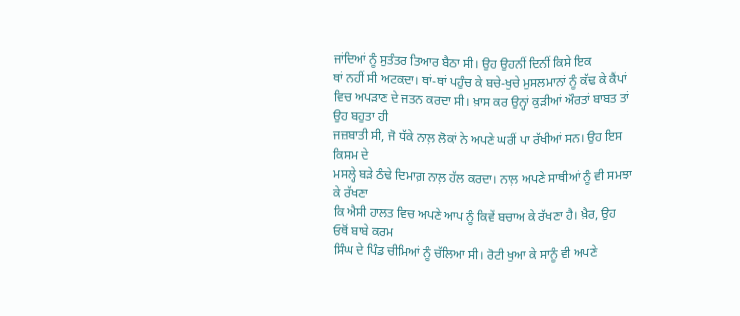ਜਾਂਦਿਆਂ ਨੂੰ ਸੁਤੰਤਰ ਤਿਆਰ ਬੈਠਾ ਸੀ। ਉਹ ਉਹਨੀਂ ਦਿਨੀਂ ਕਿਸੇ ਇਕ
ਥਾਂ ਨਹੀਂ ਸੀ ਅਟਕਦਾ। ਥਾਂ-ਥਾਂ ਪਹੁੰਚ ਕੇ ਬਚੇ-ਖੁਚੇ ਮੁਸਲਮਾਨਾਂ ਨੂੰ ਕੱਢ ਕੇ ਕੈਂਪਾਂ
ਵਿਚ ਅਪੜਾਣ ਦੇ ਜਤਨ ਕਰਦਾ ਸੀ। ਖ਼ਾਸ ਕਰ ਉਨ੍ਹਾਂ ਕੁੜੀਆਂ ਔਰਤਾਂ ਬਾਬਤ ਤਾਂ ਉਹ ਬਹੁਤਾ ਹੀ
ਜਜ਼ਬਾਤੀ ਸੀ, ਜੋ ਧੱਕੇ ਨਾਲ਼ ਲੋਕਾਂ ਨੇ ਅਪਣੇ ਘਰੀਂ ਪਾ ਰੱਖੀਆਂ ਸਨ। ਉਹ ਇਸ ਕਿਸਮ ਦੇ
ਮਸਲ੍ਹੇ ਬੜੇ ਠੰਢੇ ਦਿਮਾਗ਼ ਨਾਲ਼ ਹੱਲ ਕਰਦਾ। ਨਾਲ਼ ਅਪਣੇ ਸਾਥੀਆਂ ਨੂੰ ਵੀ ਸਮਝਾ ਕੇ ਰੱਖਣਾ
ਕਿ ਐਸੀ ਹਾਲਤ ਵਿਚ ਅਪਣੇ ਆਪ ਨੂੰ ਕਿਵੇਂ ਬਚਾਅ ਕੇ ਰੱਖਣਾ ਹੈ। ਖ਼ੈਰ, ਉਹ ਓਥੋਂ ਬਾਬੇ ਕਰਮ
ਸਿੰਘ ਦੇ ਪਿੰਡ ਚੀਮਿਆਂ ਨੂੰ ਚੱਲਿਆ ਸੀ। ਰੋਟੀ ਖੁਆ ਕੇ ਸਾਨੂੰ ਵੀ ਅਪਣੇ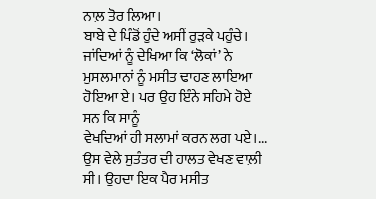ਨਾਲ਼ ਤੋਰ ਲਿਆ।
ਬਾਬੇ ਦੇ ਪਿੰਡੋਂ ਹੁੰਦੇ ਅਸੀਂ ਰੁੜਕੇ ਪਹੁੰਚੇ। ਜਾਂਦਿਆਂ ਨੂੰ ਦੇਖਿਆ ਕਿ ‘ਲੋਕਾਂ’ ਨੇ
ਮੁਸਲਮਾਨਾਂ ਨੂੰ ਮਸੀਤ ਢਾਹਣ ਲਾਇਆ ਹੋਇਆ ਏ। ਪਰ ਉਹ ਇੰਨੇ ਸਹਿਮੇ ਹੋਏ ਸਨ ਕਿ ਸਾਨੂੰ
ਵੇਖਦਿਆਂ ਹੀ ਸਲਾਮਾਂ ਕਰਨ ਲਗ ਪਏ।...
ਉਸ ਵੇਲੇ ਸੁਤੰਤਰ ਦੀ ਹਾਲਤ ਵੇਖਣ ਵਾਲ਼ੀ ਸੀ। ਉਹਦਾ ਇਕ ਪੈਰ ਮਸੀਤ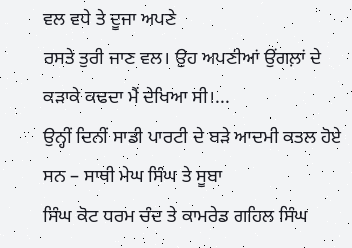ਵਲ ਵਧੇ ਤੇ ਦੂਜਾ ਅਪਣੇ
ਰਸਤੇ ਤੁਰੀ ਜਾਣ ਵਲ। ਉਹ ਅਪਣੀਆਂ ਉਂਗਲ਼ਾਂ ਦੇ ਕੜਾਕੇ ਕਢਦਾ ਮੈਂ ਦੇਖਿਆ ਸੀ।...
ਉਨ੍ਹੀਂ ਦਿਨੀਂ ਸਾਡੀ ਪਾਰਟੀ ਦੇ ਬੜੇ ਆਦਮੀ ਕਤਲ ਹੋਏ ਸਨ – ਸਾਥੀ ਮੇਘ ਸਿੰਘ ਤੇ ਸੂਬਾ
ਸਿੰਘ ਕੋਟ ਧਰਮ ਚੰਦ ਤੇ ਕਾਮਰੇਡ ਗਹਿਲ ਸਿੰਘ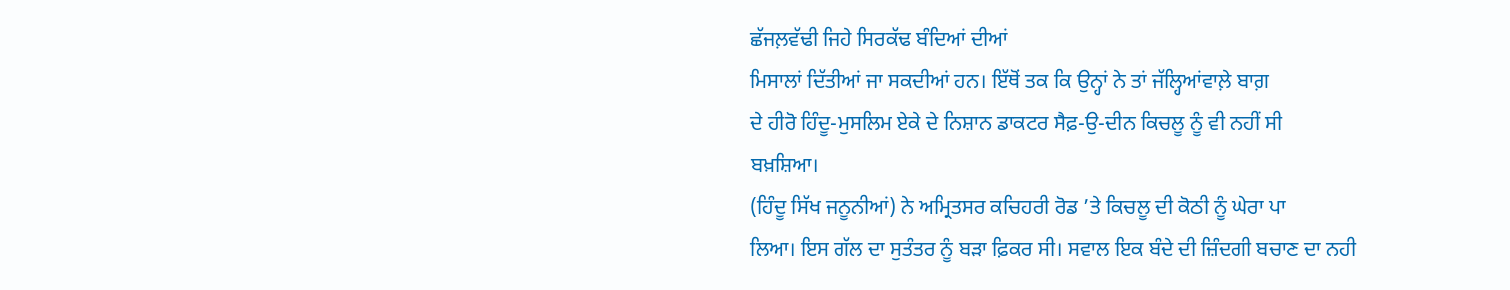ਛੱਜਲ਼ਵੱਢੀ ਜਿਹੇ ਸਿਰਕੱਢ ਬੰਦਿਆਂ ਦੀਆਂ
ਮਿਸਾਲਾਂ ਦਿੱਤੀਆਂ ਜਾ ਸਕਦੀਆਂ ਹਨ। ਇੱਥੋਂ ਤਕ ਕਿ ਉਨ੍ਹਾਂ ਨੇ ਤਾਂ ਜੱਲ੍ਹਿਆਂਵਾਲ਼ੇ ਬਾਗ਼
ਦੇ ਹੀਰੋ ਹਿੰਦੂ-ਮੁਸਲਿਮ ਏਕੇ ਦੇ ਨਿਸ਼ਾਨ ਡਾਕਟਰ ਸੈਫ਼-ਉ-ਦੀਨ ਕਿਚਲੂ ਨੂੰ ਵੀ ਨਹੀਂ ਸੀ
ਬਖ਼ਸ਼ਿਆ।
(ਹਿੰਦੂ ਸਿੱਖ ਜਨੂਨੀਆਂ) ਨੇ ਅਮ੍ਰਿਤਸਰ ਕਚਿਹਰੀ ਰੋਡ ’ਤੇ ਕਿਚਲੂ ਦੀ ਕੋਠੀ ਨੂੰ ਘੇਰਾ ਪਾ
ਲਿਆ। ਇਸ ਗੱਲ ਦਾ ਸੁਤੰਤਰ ਨੂੰ ਬੜਾ ਫ਼ਿਕਰ ਸੀ। ਸਵਾਲ ਇਕ ਬੰਦੇ ਦੀ ਜ਼ਿੰਦਗੀ ਬਚਾਣ ਦਾ ਨਹੀ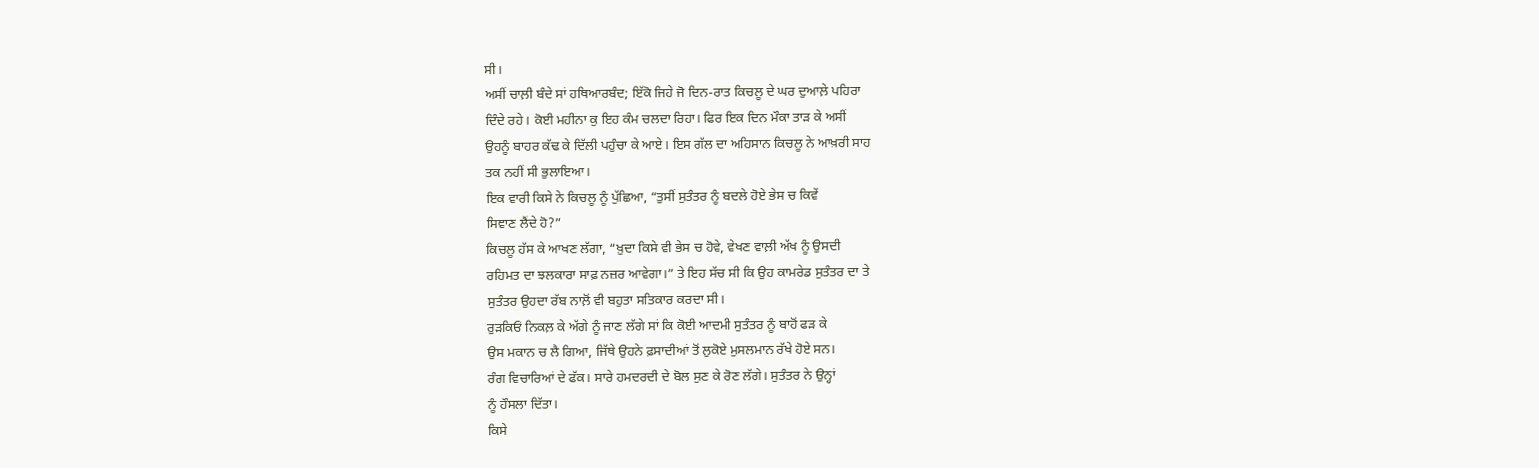ਸੀ।
ਅਸੀਂ ਚਾਲ਼ੀ ਬੰਦੇ ਸਾਂ ਹਥਿਆਰਬੰਦ; ਇੱਕੋ ਜਿਹੇ ਜੋ ਦਿਨ-ਰਾਤ ਕਿਚਲੂ ਦੇ ਘਰ ਦੁਆਲ਼ੇ ਪਹਿਰਾ
ਦਿੰਦੇ ਰਹੇ। ਕੋਈ ਮਹੀਨਾ ਕੁ ਇਹ ਕੰਮ ਚਲਦਾ ਰਿਹਾ। ਫਿਰ ਇਕ ਦਿਨ ਮੌਕਾ ਤਾੜ ਕੇ ਅਸੀਂ
ਉਹਨੂੰ ਬਾਹਰ ਕੱਢ ਕੇ ਦਿੱਲੀ ਪਹੁੰਚਾ ਕੇ ਆਏ। ਇਸ ਗੱਲ ਦਾ ਅਹਿਸਾਨ ਕਿਚਲੂ ਨੇ ਆਖ਼ਰੀ ਸਾਹ
ਤਕ ਨਹੀਂ ਸੀ ਭੁਲਾਇਆ।
ਇਕ ਵਾਰੀ ਕਿਸੇ ਨੇ ਕਿਚਲੂ ਨੂੰ ਪੁੱਛਿਆ, “ਤੁਸੀਂ ਸੁਤੰਤਰ ਨੂੰ ਬਦਲੇ ਹੋਏ ਭੇਸ ਚ ਕਿਵੇਂ
ਸਿਞਾਣ ਲੈਂਦੇ ਹੋ?”
ਕਿਚਲੂ ਹੱਸ ਕੇ ਆਖਣ ਲੱਗਾ, “ਖ਼ੁਦਾ ਕਿਸੇ ਵੀ ਭੇਸ ਚ ਹੋਵੇ, ਵੇਖਣ ਵਾਲ਼ੀ ਅੱਖ ਨੂੰ ਉਸਦੀ
ਰਹਿਮਤ ਦਾ ਝਲਕਾਰਾ ਸਾਫ਼ ਨਜ਼ਰ ਆਵੇਗਾ।” ਤੇ ਇਹ ਸੱਚ ਸੀ ਕਿ ਉਹ ਕਾਮਰੇਡ ਸੁਤੰਤਰ ਦਾ ਤੇ
ਸੁਤੰਤਰ ਉਹਦਾ ਰੱਬ ਨਾਲ਼ੋਂ ਵੀ ਬਹੁਤਾ ਸਤਿਕਾਰ ਕਰਦਾ ਸੀ।
ਰੁੜਕਿਓਂ ਨਿਕਲ਼ ਕੇ ਅੱਗੇ ਨੂੰ ਜਾਣ ਲੱਗੇ ਸਾਂ ਕਿ ਕੋਈ ਆਦਮੀ ਸੁਤੰਤਰ ਨੂੰ ਬਾਹੋਂ ਫੜ ਕੇ
ਉਸ ਮਕਾਨ ਚ ਲੈ ਗਿਆ, ਜਿੱਥੇ ਉਹਨੇ ਫ਼ਸਾਦੀਆਂ ਤੋਂ ਲੁਕੋਏ ਮੁਸਲਮਾਨ ਰੱਖੇ ਹੋਏ ਸਨ।
ਰੰਗ ਵਿਚਾਰਿਆਂ ਦੇ ਫੱਕ। ਸਾਰੇ ਹਮਦਰਦੀ ਦੇ ਬੋਲ ਸੁਣ ਕੇ ਰੋਣ ਲੱਗੇ। ਸੁਤੰਤਰ ਨੇ ਉਨ੍ਹਾਂ
ਨੂੰ ਹੌਸਲਾ ਦਿੱਤਾ।
ਕਿਸੇ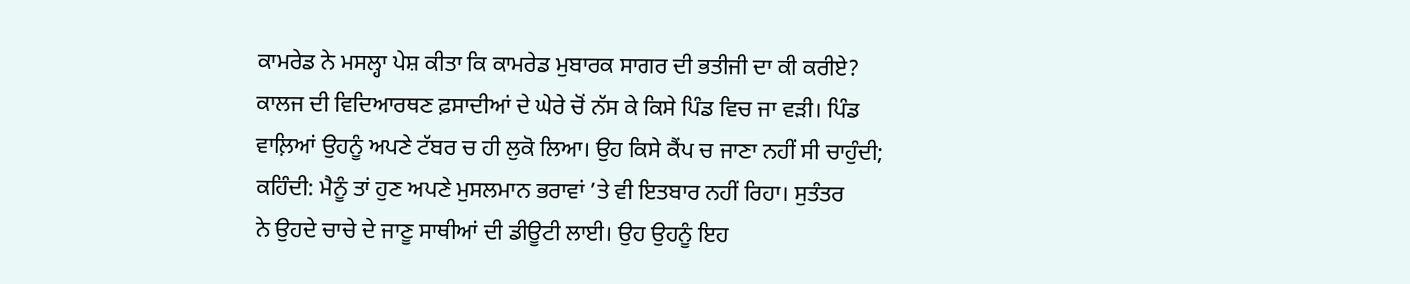ਕਾਮਰੇਡ ਨੇ ਮਸਲ੍ਹਾ ਪੇਸ਼ ਕੀਤਾ ਕਿ ਕਾਮਰੇਡ ਮੁਬਾਰਕ ਸਾਗਰ ਦੀ ਭਤੀਜੀ ਦਾ ਕੀ ਕਰੀਏ?
ਕਾਲਜ ਦੀ ਵਿਦਿਆਰਥਣ ਫ਼ਸਾਦੀਆਂ ਦੇ ਘੇਰੇ ਚੋਂ ਨੱਸ ਕੇ ਕਿਸੇ ਪਿੰਡ ਵਿਚ ਜਾ ਵੜੀ। ਪਿੰਡ
ਵਾਲ਼ਿਆਂ ਉਹਨੂੰ ਅਪਣੇ ਟੱਬਰ ਚ ਹੀ ਲੁਕੋ ਲਿਆ। ਉਹ ਕਿਸੇ ਕੈਂਪ ਚ ਜਾਣਾ ਨਹੀਂ ਸੀ ਚਾਹੁੰਦੀ;
ਕਹਿੰਦੀ: ਮੈਨੂੰ ਤਾਂ ਹੁਣ ਅਪਣੇ ਮੁਸਲਮਾਨ ਭਰਾਵਾਂ ’ਤੇ ਵੀ ਇਤਬਾਰ ਨਹੀਂ ਰਿਹਾ। ਸੁਤੰਤਰ
ਨੇ ਉਹਦੇ ਚਾਚੇ ਦੇ ਜਾਣੂ ਸਾਥੀਆਂ ਦੀ ਡੀਊਟੀ ਲਾਈ। ਉਹ ਉਹਨੂੰ ਇਹ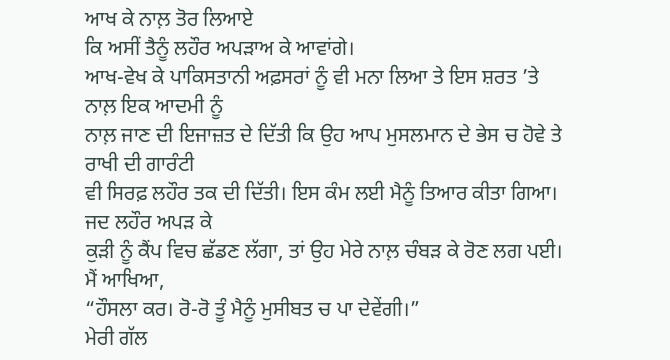ਆਖ ਕੇ ਨਾਲ਼ ਤੋਰ ਲਿਆਏ
ਕਿ ਅਸੀਂ ਤੈਨੂੰ ਲਹੌਰ ਅਪੜਾਅ ਕੇ ਆਵਾਂਗੇ।
ਆਖ-ਵੇਖ ਕੇ ਪਾਕਿਸਤਾਨੀ ਅਫ਼ਸਰਾਂ ਨੂੰ ਵੀ ਮਨਾ ਲਿਆ ਤੇ ਇਸ ਸ਼ਰਤ ’ਤੇ ਨਾਲ਼ ਇਕ ਆਦਮੀ ਨੂੰ
ਨਾਲ਼ ਜਾਣ ਦੀ ਇਜਾਜ਼ਤ ਦੇ ਦਿੱਤੀ ਕਿ ਉਹ ਆਪ ਮੁਸਲਮਾਨ ਦੇ ਭੇਸ ਚ ਹੋਵੇ ਤੇ ਰਾਖੀ ਦੀ ਗਾਰੰਟੀ
ਵੀ ਸਿਰਫ਼ ਲਹੌਰ ਤਕ ਦੀ ਦਿੱਤੀ। ਇਸ ਕੰਮ ਲਈ ਮੈਨੂੰ ਤਿਆਰ ਕੀਤਾ ਗਿਆ। ਜਦ ਲਹੌਰ ਅਪੜ ਕੇ
ਕੁੜੀ ਨੂੰ ਕੈਂਪ ਵਿਚ ਛੱਡਣ ਲੱਗਾ, ਤਾਂ ਉਹ ਮੇਰੇ ਨਾਲ਼ ਚੰਬੜ ਕੇ ਰੋਣ ਲਗ ਪਈ। ਮੈਂ ਆਖਿਆ,
“ਹੌਸਲਾ ਕਰ। ਰੋ-ਰੋ ਤੂੰ ਮੈਨੂੰ ਮੁਸੀਬਤ ਚ ਪਾ ਦੇਵੇਂਗੀ।”
ਮੇਰੀ ਗੱਲ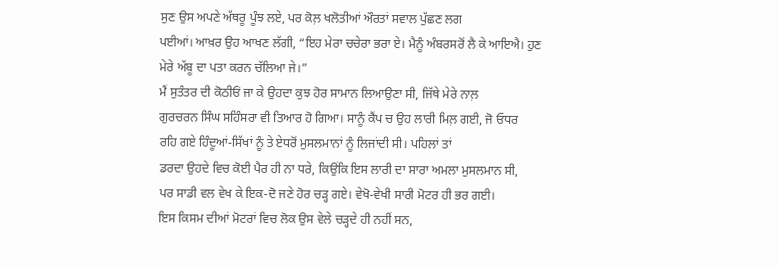ਸੁਣ ਉਸ ਅਪਣੇ ਅੱਥਰੂ ਪੂੰਝ ਲਏ, ਪਰ ਕੋਲ਼ ਖਲੋਤੀਆਂ ਔਰਤਾਂ ਸਵਾਲ ਪੁੱਛਣ ਲਗ
ਪਈਆਂ। ਆਖ਼ਰ ਉਹ ਆਖਣ ਲੱਗੀ, “ਇਹ ਮੇਰਾ ਚਚੇਰਾ ਭਰਾ ਏ। ਮੈਨੂੰ ਅੰਬਰਸਰੋਂ ਲੈ ਕੇ ਆਇਐ। ਹੁਣ
ਮੇਰੇ ਅੱਬੂ ਦਾ ਪਤਾ ਕਰਨ ਚੱਲਿਆ ਜੇ।”
ਮੈਂ ਸੁਤੰਤਰ ਦੀ ਕੋਠੀਓਂ ਜਾ ਕੇ ਉਹਦਾ ਕੁਝ ਹੋਰ ਸਾਮਾਨ ਲਿਆਉਣਾ ਸੀ, ਜਿੱਥੇ ਮੇਰੇ ਨਾਲ਼
ਗੁਰਚਰਨ ਸਿੰਘ ਸਹਿੰਸਰਾ ਵੀ ਤਿਆਰ ਹੋ ਗਿਆ। ਸਾਨੂੰ ਕੈਂਪ ਚ ਉਹ ਲਾਰੀ ਮਿਲ਼ ਗਈ, ਜੋ ਓਧਰ
ਰਹਿ ਗਏ ਹਿੰਦੂਆਂ-ਸਿੱਖਾਂ ਨੂੰ ਤੇ ਏਧਰੋਂ ਮੁਸਲਮਾਨਾਂ ਨੂੰ ਲਿਜਾਂਦੀ ਸੀ। ਪਹਿਲਾਂ ਤਾਂ
ਡਰਦਾ ਉਹਦੇ ਵਿਚ ਕੋਈ ਪੈਰ ਹੀ ਨਾ ਧਰੇ, ਕਿਉਂਕਿ ਇਸ ਲਾਰੀ ਦਾ ਸਾਰਾ ਅਮਲਾ ਮੁਸਲਮਾਨ ਸੀ,
ਪਰ ਸਾਡੀ ਵਲ ਵੇਖ ਕੇ ਇਕ-ਦੋ ਜਣੇ ਹੋਰ ਚੜ੍ਹ ਗਏ। ਵੇਖੋ-ਵੇਖੀ ਸਾਰੀ ਮੋਟਰ ਹੀ ਭਰ ਗਈ।
ਇਸ ਕਿਸਮ ਦੀਆਂ ਮੋਟਰਾਂ ਵਿਚ ਲੋਕ ਉਸ ਵੇਲੇ ਚੜ੍ਹਦੇ ਹੀ ਨਹੀਂ ਸਨ,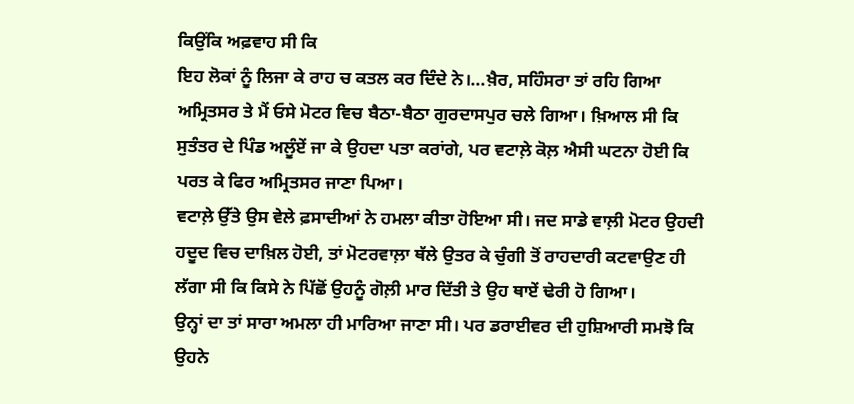ਕਿਉਂਕਿ ਅਫ਼ਵਾਹ ਸੀ ਕਿ
ਇਹ ਲੋਕਾਂ ਨੂੰ ਲਿਜਾ ਕੇ ਰਾਹ ਚ ਕਤਲ ਕਰ ਦਿੰਦੇ ਨੇ।...ਖ਼ੈਰ, ਸਹਿੰਸਰਾ ਤਾਂ ਰਹਿ ਗਿਆ
ਅਮ੍ਰਿਤਸਰ ਤੇ ਮੈਂ ਓਸੇ ਮੋਟਰ ਵਿਚ ਬੈਠਾ-ਬੈਠਾ ਗੁਰਦਾਸਪੁਰ ਚਲੇ ਗਿਆ। ਖ਼ਿਆਲ ਸੀ ਕਿ
ਸੁਤੰਤਰ ਦੇ ਪਿੰਡ ਅਲੂੰਏਂ ਜਾ ਕੇ ਉਹਦਾ ਪਤਾ ਕਰਾਂਗੇ, ਪਰ ਵਟਾਲ਼ੇ ਕੋਲ਼ ਐਸੀ ਘਟਨਾ ਹੋਈ ਕਿ
ਪਰਤ ਕੇ ਫਿਰ ਅਮ੍ਰਿਤਸਰ ਜਾਣਾ ਪਿਆ।
ਵਟਾਲ਼ੇ ਉੱਤੇ ਉਸ ਵੇਲੇ ਫ਼ਸਾਦੀਆਂ ਨੇ ਹਮਲਾ ਕੀਤਾ ਹੋਇਆ ਸੀ। ਜਦ ਸਾਡੇ ਵਾਲ਼ੀ ਮੋਟਰ ਉਹਦੀ
ਹਦੂਦ ਵਿਚ ਦਾਖ਼ਿਲ ਹੋਈ, ਤਾਂ ਮੋਟਰਵਾਲ਼ਾ ਥੱਲੇ ਉਤਰ ਕੇ ਚੁੰਗੀ ਤੋਂ ਰਾਹਦਾਰੀ ਕਟਵਾਉਣ ਹੀ
ਲੱਗਾ ਸੀ ਕਿ ਕਿਸੇ ਨੇ ਪਿੱਛੋਂ ਉਹਨੂੰ ਗੋਲ਼ੀ ਮਾਰ ਦਿੱਤੀ ਤੇ ਉਹ ਥਾਏਂ ਢੇਰੀ ਹੋ ਗਿਆ।
ਉਨ੍ਹਾਂ ਦਾ ਤਾਂ ਸਾਰਾ ਅਮਲਾ ਹੀ ਮਾਰਿਆ ਜਾਣਾ ਸੀ। ਪਰ ਡਰਾਈਵਰ ਦੀ ਹੁਸ਼ਿਆਰੀ ਸਮਝੋ ਕਿ
ਉਹਨੇ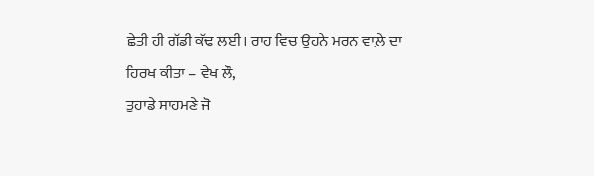ਛੇਤੀ ਹੀ ਗੱਡੀ ਕੱਢ ਲਈ। ਰਾਹ ਵਿਚ ਉਹਨੇ ਮਰਨ ਵਾਲ਼ੇ ਦਾ ਹਿਰਖ ਕੀਤਾ – ਵੇਖ ਲੌ,
ਤੁਹਾਡੇ ਸਾਹਮਣੇ ਜੋ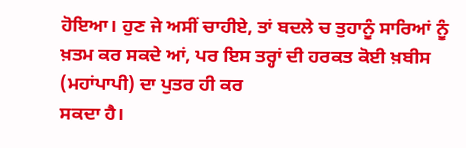ਹੋਇਆ। ਹੁਣ ਜੇ ਅਸੀਂ ਚਾਹੀਏ, ਤਾਂ ਬਦਲੇ ਚ ਤੁਹਾਨੂੰ ਸਾਰਿਆਂ ਨੂੰ
ਖ਼ਤਮ ਕਰ ਸਕਦੇ ਆਂ, ਪਰ ਇਸ ਤਰ੍ਹਾਂ ਦੀ ਹਰਕਤ ਕੋਈ ਖ਼ਬੀਸ (ਮਹਾਂਪਾਪੀ) ਦਾ ਪੁਤਰ ਹੀ ਕਰ
ਸਕਦਾ ਹੈ।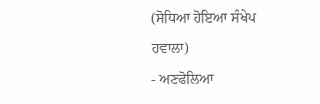(ਸੋਧਿਆ ਹੋਇਆ ਸੰਖੇਪ ਹਵਾਲਾ)
- ਅਣਫੋਲਿਆ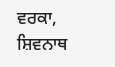ਵਰਕਾ,
ਸ਼ਿਵਨਾਥ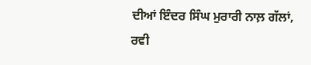ਦੀਆਂ ਇੰਦਰ ਸਿੰਘ ਮੁਰਾਰੀ ਨਾਲ਼ ਗੱਲਾਂ,
ਰਵੀ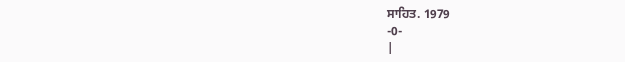ਸਾਹਿਤ. 1979
-0-
|